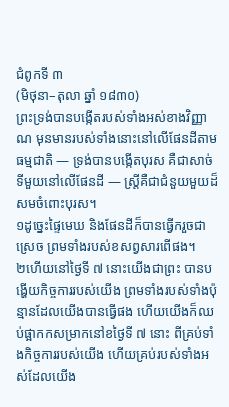ជំពូកទី ៣
(មិថុនា–តុលា ឆ្នាំ ១៨៣០)
ព្រះទ្រង់បានបង្កើតរបស់ទាំងអស់ខាងវិញ្ញាណ មុនមានរបស់ទាំងនោះនៅលើផែនដីតាមធម្មជាតិ — ទ្រង់បានបង្កើតបុរស គឺជាសាច់ទីមួយនៅលើផែនដី — ស្ត្រីគឺជាជំនួយមួយដ៏សមចំពោះបុរស។
១ដូច្នេះផ្ទៃមេឃ និងផែនដីក៏បានធ្វើករួចជាស្រេច ព្រមទាំងរបស់ខសព្វសារពើផង។
២ហើយនៅថ្ងៃទី ៧ នោះយើងជាព្រះ បានបង្ហើយកិច្ចការរបស់យើង ព្រមទាំងរបស់ទាំងប៉ុន្មានដែលយើងបានធ្វើផង ហើយយើងក៏ឈប់ផ្អាកកសម្រាកនៅខថ្ងៃទី ៧ នោះ ពីគ្រប់ទាំងកិច្ចការរបស់យើង ហើយគ្រប់របស់ទាំងអស់ដែលយើង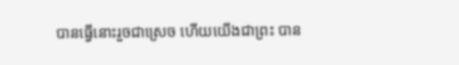បានធ្វើនោះរួចជាស្រេច ហើយយើងជាព្រះ បាន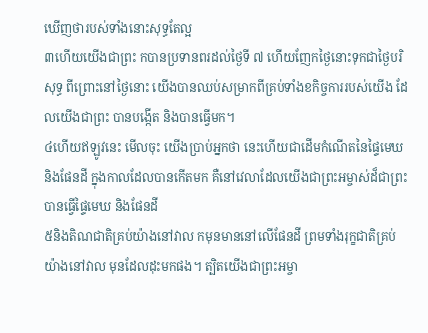ឃើញថារបស់ទាំងនោះសុទ្ធតែល្អ
៣ហើយយើងជាព្រះ កបានប្រទានពរដល់ថ្ងៃទី ៧ ហើយញែកថ្ងៃនោះទុកជាថ្ងៃបរិសុទ្ធ ពីព្រោះនៅថ្ងៃនោះ យើងបានឈប់សម្រាកពីគ្រប់ទាំងខកិច្ចការរបស់យើង ដែលយើងជាព្រះ បានបង្កើត និងបានធ្វើមក។
៤ហើយឥឡូវនេះ មើលចុះ យើងប្រាប់អ្នកថា នេះហើយជាដើមកំណើតនៃផ្ទៃមេឃ និងផែនដី ក្នុងកាលដែលបានកើតមក គឺនៅវេលាដែលយើងជាព្រះអម្ចាស់ដ៏ជាព្រះ បានធ្វើផ្ទៃមេឃ និងផែនដី
៥និងតិណជាតិគ្រប់យ៉ាងនៅវាល កមុនមាននៅលើផែនដី ព្រមទាំងរុក្ខជាតិគ្រប់យ៉ាងនៅវាល មុនដែលដុះមកផង។ ត្បិតយើងជាព្រះអម្ចា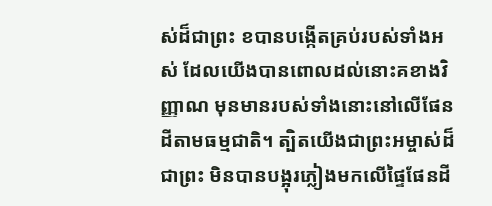ស់ដ៏ជាព្រះ ខបានបង្កើតគ្រប់របស់ទាំងអស់ ដែលយើងបានពោលដល់នោះគខាងវិញ្ញាណ មុនមានរបស់ទាំងនោះនៅលើផែនដីតាមធម្មជាតិ។ ត្បិតយើងជាព្រះអម្ចាស់ដ៏ជាព្រះ មិនបានបង្អុរភ្លៀងមកលើផ្ទៃផែនដី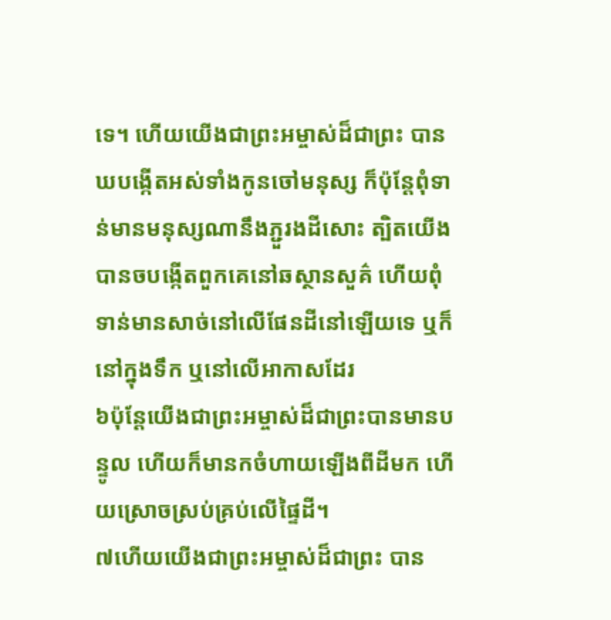ទេ។ ហើយយើងជាព្រះអម្ចាស់ដ៏ជាព្រះ បានឃបង្កើតអស់ទាំងកូនចៅមនុស្ស ក៏ប៉ុន្តែពុំទាន់មានមនុស្សណានឹងភ្ជួរងដីសោះ ត្បិតយើងបានចបង្កើតពួកគេនៅឆស្ថានសួគ៌ ហើយពុំទាន់មានសាច់នៅលើផែនដីនៅឡើយទេ ឬក៏នៅក្នុងទឹក ឬនៅលើអាកាសដែរ
៦ប៉ុន្តែយើងជាព្រះអម្ចាស់ដ៏ជាព្រះបានមានបន្ទូល ហើយក៏មានកចំហាយឡើងពីដីមក ហើយស្រោចស្រប់គ្រប់លើផ្ទៃដី។
៧ហើយយើងជាព្រះអម្ចាស់ដ៏ជាព្រះ បាន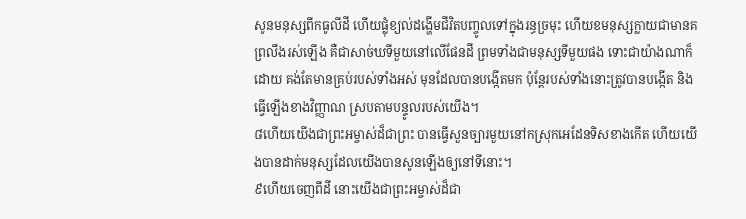សូនមនុស្សពីកធូលីដី ហើយផ្លុំខ្យល់ដង្ហើមជីវិតបញ្ចូលទៅក្នុងរន្ធច្រមុះ ហើយខមនុស្សក្លាយជាមានគព្រលឹងរស់ឡើង គឺជាសាច់ឃទីមួយនៅលើផែនដី ព្រមទាំងជាមនុស្សទីមួយផង ទោះជាយ៉ាងណាក៏ដោយ គង់តែមានគ្រប់របស់ទាំងអស់ មុនដែលបានបង្កើតមក ប៉ុន្តែរបស់ទាំងនោះត្រូវបានបង្កើត និងធ្វើឡើងខាងវិញ្ញាណ ស្របតាមបន្ទូលរបស់យើង។
៨ហើយយើងជាព្រះអម្ចាស់ដ៏ជាព្រះ បានធ្វើសួនច្បារមួយនៅកស្រុកអេដែនទិសខាងកើត ហើយយើងបានដាក់មនុស្សដែលយើងបានសូនឡើងឲ្យនៅទីនោះ។
៩ហើយចេញពីដី នោះយើងជាព្រះអម្ចាស់ដ៏ជា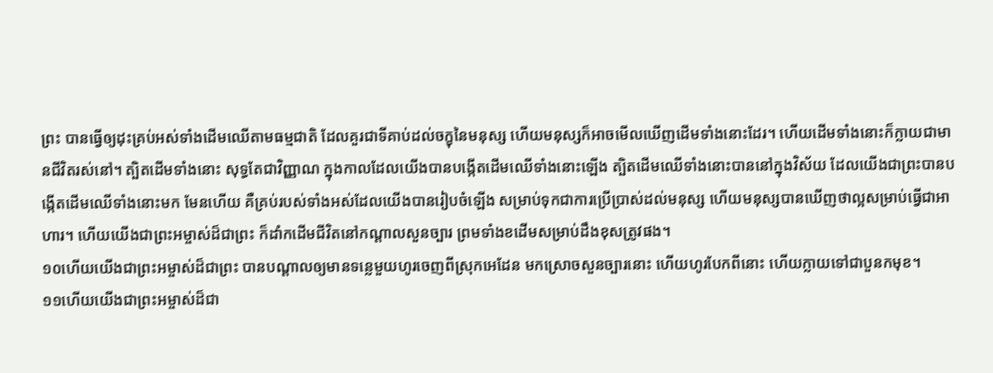ព្រះ បានធ្វើឲ្យដុះគ្រប់អស់ទាំងដើមឈើតាមធម្មជាតិ ដែលគួរជាទីគាប់ដល់ចក្ខុនៃមនុស្ស ហើយមនុស្សក៏អាចមើលឃើញដើមទាំងនោះដែរ។ ហើយដើមទាំងនោះក៏ក្លាយជាមានជីវិតរស់នៅ។ ត្បិតដើមទាំងនោះ សុទ្ធតែជាវិញ្ញាណ ក្នុងកាលដែលយើងបានបង្កើតដើមឈើទាំងនោះឡើង ត្បិតដើមឈើទាំងនោះបាននៅក្នុងវិស័យ ដែលយើងជាព្រះបានបង្កើតដើមឈើទាំងនោះមក មែនហើយ គឺគ្រប់របស់ទាំងអស់ដែលយើងបានរៀបចំឡើង សម្រាប់ទុកជាការប្រើប្រាស់ដល់មនុស្ស ហើយមនុស្សបានឃើញថាល្អសម្រាប់ធ្វើជាអាហារ។ ហើយយើងជាព្រះអម្ចាស់ដ៏ជាព្រះ ក៏ដាំកដើមជីវិតនៅកណ្ដាលសួនច្បារ ព្រមទាំងខដើមសម្រាប់ដឹងខុសត្រូវផង។
១០ហើយយើងជាព្រះអម្ចាស់ដ៏ជាព្រះ បានបណ្ដាលឲ្យមានទន្លេមួយហូរចេញពីស្រុកអេដែន មកស្រោចសួនច្បារនោះ ហើយហូរបែកពីនោះ ហើយក្លាយទៅជាបួនកមុខ។
១១ហើយយើងជាព្រះអម្ចាស់ដ៏ជា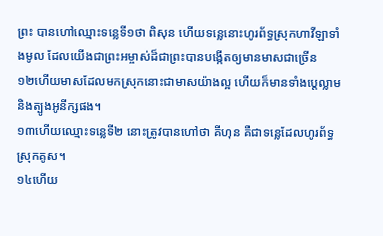ព្រះ បានហៅឈ្មោះទន្លេទី១ថា ពិសុន ហើយទន្លេនោះហូរព័ទ្ធស្រុកហាវីឡាទាំងមូល ដែលយើងជាព្រះអម្ចាស់ដ៏ជាព្រះបានបង្កើតឲ្យមានមាសជាច្រើន
១២ហើយមាសដែលមកស្រុកនោះជាមាសយ៉ាងល្អ ហើយក៏មានទាំងប្ដេល្លាម និងត្បូងអូនីក្សផង។
១៣ហើយឈ្មោះទន្លេទី២ នោះត្រូវបានហៅថា គីហុន គឺជាទន្លេដែលហូរព័ទ្ធស្រុកគូស។
១៤ហើយ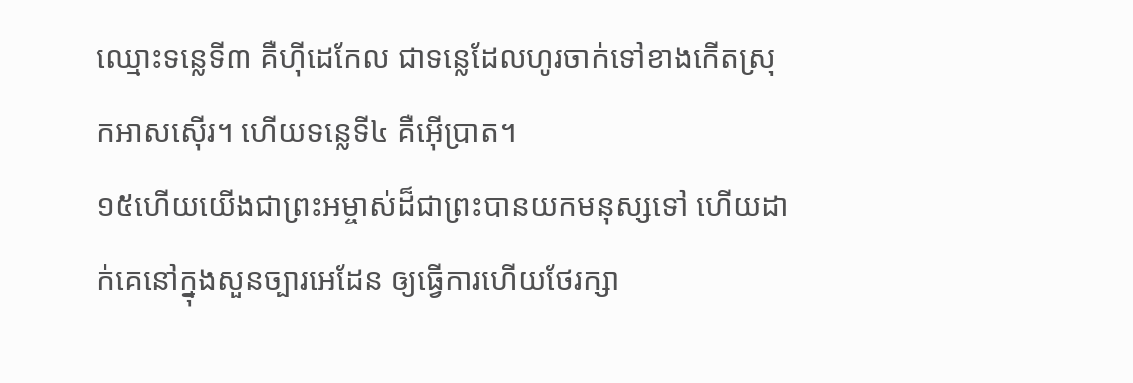ឈ្មោះទន្លេទី៣ គឺហ៊ីដេកែល ជាទន្លេដែលហូរចាក់ទៅខាងកើតស្រុកអាសស៊ើរ។ ហើយទន្លេទី៤ គឺអ៊ើប្រាត។
១៥ហើយយើងជាព្រះអម្ចាស់ដ៏ជាព្រះបានយកមនុស្សទៅ ហើយដាក់គេនៅក្នុងសួនច្បារអេដែន ឲ្យធ្វើការហើយថែរក្សា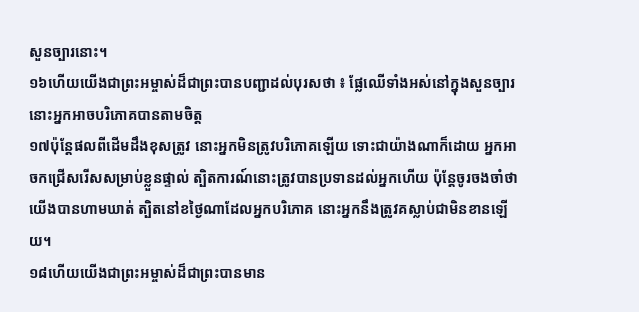សួនច្បារនោះ។
១៦ហើយយើងជាព្រះអម្ចាស់ដ៏ជាព្រះបានបញ្ជាដល់បុរសថា ៖ ផ្លែឈើទាំងអស់នៅក្នុងសួនច្បារ នោះអ្នកអាចបរិភោគបានតាមចិត្ត
១៧ប៉ុន្តែផលពីដើមដឹងខុសត្រូវ នោះអ្នកមិនត្រូវបរិភោគឡើយ ទោះជាយ៉ាងណាក៏ដោយ អ្នកអាចកជ្រើសរើសសម្រាប់ខ្លួនផ្ទាល់ ត្បិតការណ៍នោះត្រូវបានប្រទានដល់អ្នកហើយ ប៉ុន្តែចូរចងចាំថា យើងបានហាមឃាត់ ត្បិតនៅខថ្ងៃណាដែលអ្នកបរិភោគ នោះអ្នកនឹងត្រូវគស្លាប់ជាមិនខានឡើយ។
១៨ហើយយើងជាព្រះអម្ចាស់ដ៏ជាព្រះបានមាន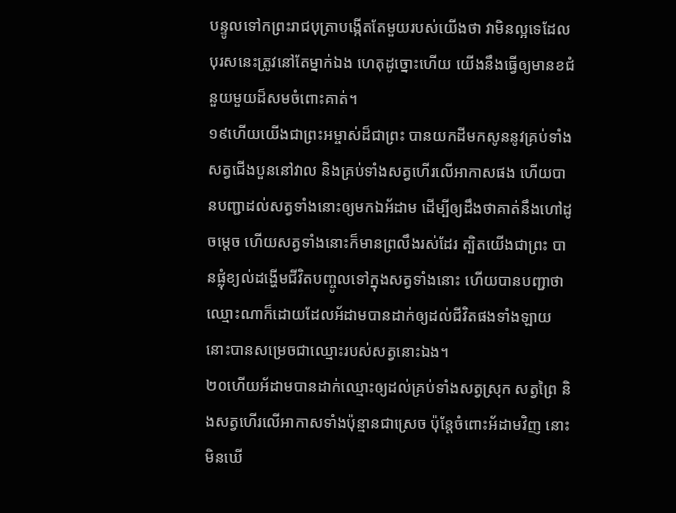បន្ទូលទៅកព្រះរាជបុត្រាបង្កើតតែមួយរបស់យើងថា វាមិនល្អទេដែលបុរសនេះត្រូវនៅតែម្នាក់ឯង ហេតុដូច្នោះហើយ យើងនឹងធ្វើឲ្យមានខជំនួយមួយដ៏សមចំពោះគាត់។
១៩ហើយយើងជាព្រះអម្ចាស់ដ៏ជាព្រះ បានយកដីមកសូននូវគ្រប់ទាំងសត្វជើងបួននៅវាល និងគ្រប់ទាំងសត្វហើរលើអាកាសផង ហើយបានបញ្ជាដល់សត្វទាំងនោះឲ្យមកឯអ័ដាម ដើម្បីឲ្យដឹងថាគាត់នឹងហៅដូចម្ដេច ហើយសត្វទាំងនោះក៏មានព្រលឹងរស់ដែរ ត្បិតយើងជាព្រះ បានផ្លុំខ្យល់ដង្ហើមជីវិតបញ្ចូលទៅក្នុងសត្វទាំងនោះ ហើយបានបញ្ជាថា ឈ្មោះណាក៏ដោយដែលអ័ដាមបានដាក់ឲ្យដល់ជីវិតផងទាំងឡាយ នោះបានសម្រេចជាឈ្មោះរបស់សត្វនោះឯង។
២០ហើយអ័ដាមបានដាក់ឈ្មោះឲ្យដល់គ្រប់ទាំងសត្វស្រុក សត្វព្រៃ និងសត្វហើរលើអាកាសទាំងប៉ុន្មានជាស្រេច ប៉ុន្តែចំពោះអ័ដាមវិញ នោះមិនឃើ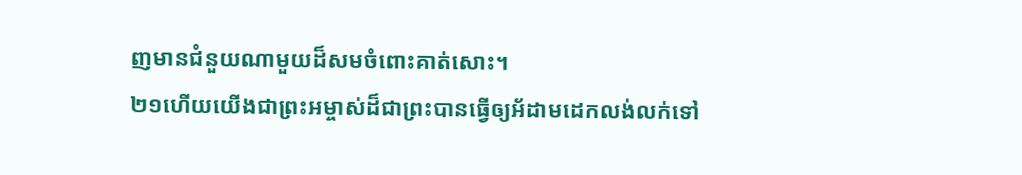ញមានជំនួយណាមួយដ៏សមចំពោះគាត់សោះ។
២១ហើយយើងជាព្រះអម្ចាស់ដ៏ជាព្រះបានធ្វើឲ្យអ័ដាមដេកលង់លក់ទៅ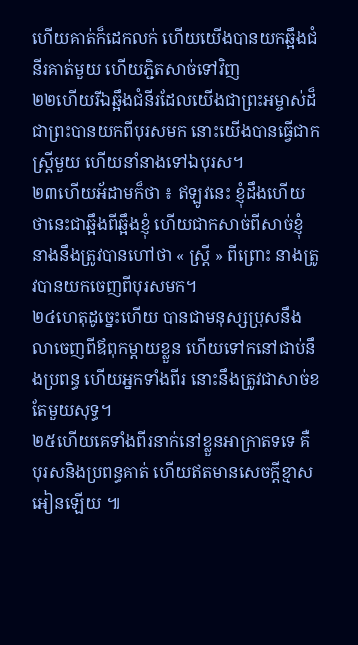ហើយគាត់ក៏ដេកលក់ ហើយយើងបានយកឆ្អឹងជំនីរគាត់មួយ ហើយភ្ជិតសាច់ទៅវិញ
២២ហើយរីឯឆ្អឹងជំនីរដែលយើងជាព្រះអម្ចាស់ដ៏ជាព្រះបានយកពីបុរសមក នោះយើងបានធ្វើជាកស្ត្រីមួយ ហើយនាំនាងទៅឯបុរស។
២៣ហើយអ័ដាមក៏ថា ៖ ឥឡូវនេះ ខ្ញុំដឹងហើយថានេះជាឆ្អឹងពីឆ្អឹងខ្ញុំ ហើយជាកសាច់ពីសាច់ខ្ញុំ នាងនឹងត្រូវបានហៅថា « ស្ត្រី » ពីព្រោះ នាងត្រូវបានយកចេញពីបុរសមក។
២៤ហេតុដូច្នេះហើយ បានជាមនុស្សប្រុសនឹងលាចេញពីឪពុកម្ដាយខ្លួន ហើយទៅកនៅជាប់នឹងប្រពន្ធ ហើយអ្នកទាំងពីរ នោះនឹងត្រូវជាសាច់ខតែមួយសុទ្ធ។
២៥ហើយគេទាំងពីរនាក់នៅខ្លួនអាក្រាតទទេ គឺបុរសនិងប្រពន្ធគាត់ ហើយឥតមានសេចក្ដីខ្មាសអៀនឡើយ ៕